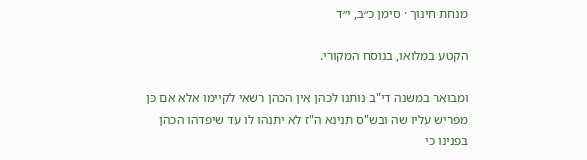מנחת חינוך · סימן כ״ב, י״ד

הקטע במלואו, בנוסח המקורי.

ומבואר במשנה די"ב נותנו לכהן אין הכהן רשאי לקיימו אלא אם כן מפריש עליו שה ובש"ס תנינא ה"ז לא יתנהו לו עד שיפדהו הכהן בפנינו כי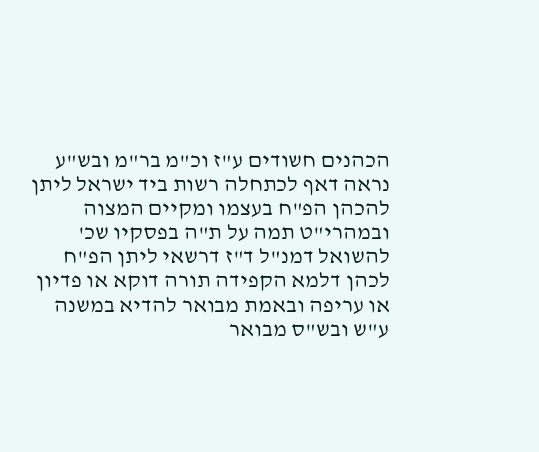הכהנים חשודים ע"ז וכ"מ בר"מ ובש"ע נראה דאף לכתחלה רשות ביד ישראל ליתן להכהן הפ"ח בעצמו ומקיים המצוה ובמהרי"ט תמה על ת"ה בפסקיו שכ' להשואל דמנ"ל ד"ז דרשאי ליתן הפ"ח לכהן דלמא הקפידה תורה דוקא או פדיון או עריפה ובאמת מבואר להדיא במשנה ע"ש ובש"ס מבואר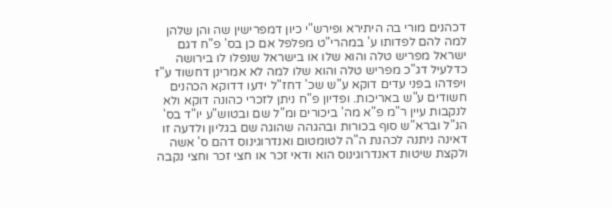דכהנים מורי בה היתירא ופירש"י כיון דמפרישין שה והן שלהן למה להם לפדותו ע' במהרי"ט מפלפל אם כן בס' פ"ח דגם ישראל מפריש טלה והוא שלו או בישראל שנפלו לו בירושה כדלעיל דג"כ מפריש טלה והוא שלו למה לא אמרינן דחשוד ע"ז ויפדהו בפני עדים דוקא ע"ש שכ' דחז"ל ידעו דדוקא הכהנים חשודים ע"ש באריכות. ופדיון פ"ח ניתן לזכרי כהונה דוקא ולא לנקבות עיין ר"מ פ"א מה' ביכורים ומ"ל שם ובטוש"ע יו"ד בס' הנ"ל וברא"ש סוף בכורות ובהגהה שהוגה שם בגליון ולדעה זו דאינה ניתנה לכהנת ה"ה לטומטום ואנדרוגינוס דהם ס' אשה ולקצת שיטות דאנדרוגינוס הוא ודאי זכר או חצי זכר וחצי נקבה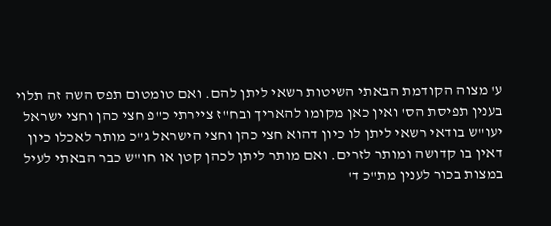ע' מצוה הקודמת הבאתי השיטות רשאי ליתן להם. ואם טומטום תפס השה זה תלוי בענין תפיסת הס' ואין כאן מקומו להאריך ובח"ז ציירתי כ"פ חצי כהן וחצי ישראל יעו"ש בודאי רשאי ליתן לו כיון דהוא חצי כהן וחצי הישראל ג"כ מותר לאכלו כיון דאין בו קדושה ומותר לזרים. ואם מותר ליתן לכהן קטן או חו"ש כבר הבאתי לעיל במצות בכור לענין מת"כ ד'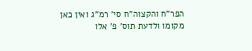הפר"ח והקצוה"ח סי' רמ"ג ואין כאן מקומו ולדעת תוס' פ' אלו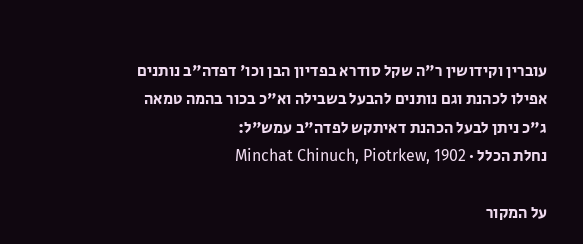עוברין וקידושין ר"ה שקל סודרא בפדיון הבן וכו' דפדה"ב נותנים אפילו לכהנת וגם נותנים להבעל בשבילה וא"כ בכור בהמה טמאה ג"כ ניתן לבעל הכהנת דאיתקש לפדה"ב עמש"ל:
נחלת הכלל · Minchat Chinuch, Piotrkew, 1902

על המקור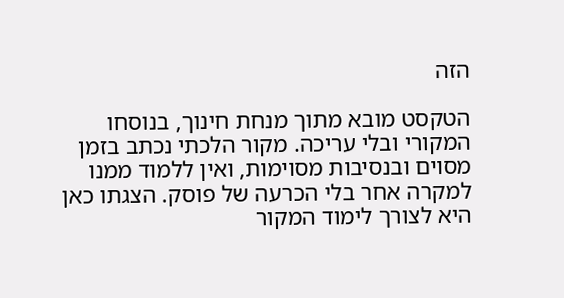הזה

הטקסט מובא מתוך מנחת חינוך, בנוסחו המקורי ובלי עריכה. מקור הלכתי נכתב בזמן מסוים ובנסיבות מסוימות, ואין ללמוד ממנו למקרה אחר בלי הכרעה של פוסק. הצגתו כאן היא לצורך לימוד המקור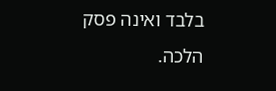בלבד ואינה פסק הלכה.